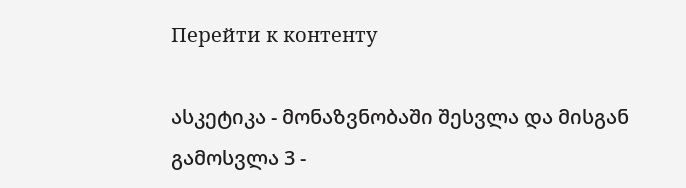Перейти к контенту

ასკეტიკა - მონაზვნობაში შესვლა და მისგან გამოსვლა 3 -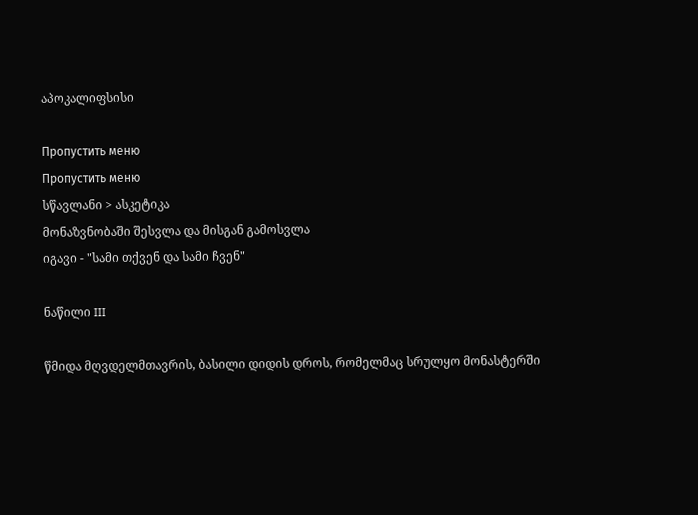აპოკალიფსისი

Пропустить меню
Пропустить меню
სწავლანი > ასკეტიკა
მონაზვნობაში შესვლა და მისგან გამოსვლა
იგავი - "სამი თქვენ და სამი ჩვენ"

ნაწილი III

წმიდა მღვდელმთავრის, ბასილი დიდის დროს, რომელმაც სრულყო მონასტერში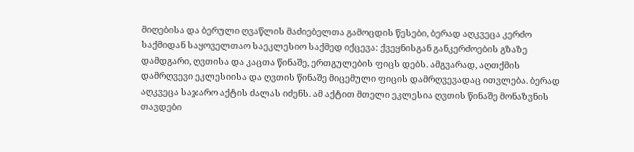მიღებისა და ბერული ღვაწლის მაძიებელთა გამოცდის წესები, ბერად აღკვეცა კერძო საქმიდან საყოველთაო საეკლესიო საქმედ იქცევა: ქვეყნისგან განკერძოების გზაზე დამდგარი, ღვთისა და კაცთა წინაშე, ერთგულების ფიცს დებს. ამგვარად, აღთქმის დამრღვევი ეკლესიისა და ღვთის წინაშე მიცემული ფიცის დამრღვევადაც ითვლება. ბერად აღკვეცა საჯარო აქტის ძალას იძენს. ამ აქტით მთელი ეკლესია ღვთის წინაშე მონაზვნის თავდები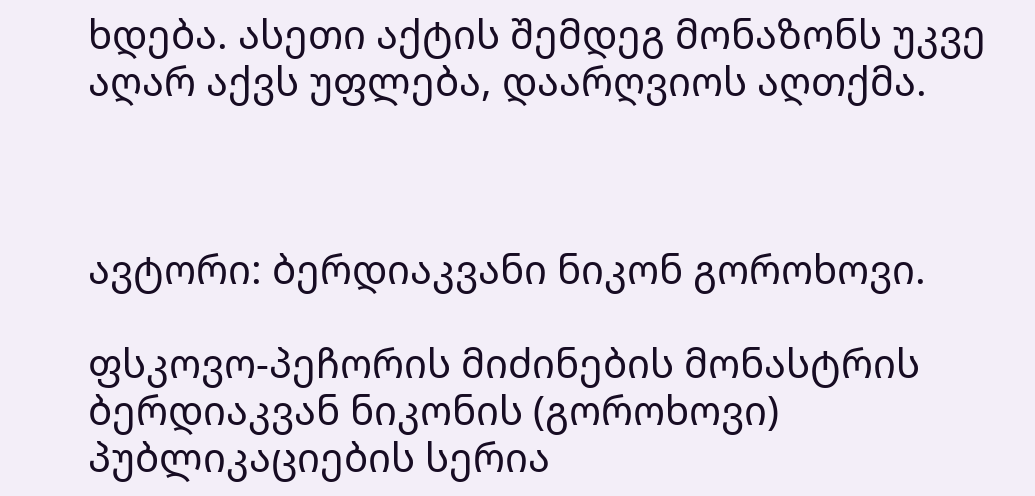ხდება. ასეთი აქტის შემდეგ მონაზონს უკვე აღარ აქვს უფლება, დაარღვიოს აღთქმა.



ავტორი: ბერდიაკვანი ნიკონ გოროხოვი.

ფსკოვო-პეჩორის მიძინების მონასტრის ბერდიაკვან ნიკონის (გოროხოვი) პუბლიკაციების სერია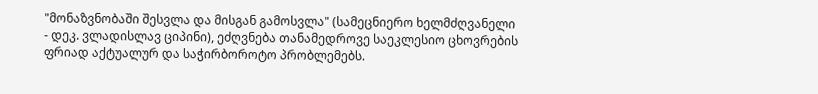"მონაზვნობაში შესვლა და მისგან გამოსვლა" (სამეცნიერო ხელმძღვანელი - დეკ. ვლადისლავ ციპინი), ეძღვნება თანამედროვე საეკლესიო ცხოვრების ფრიად აქტუალურ და საჭირბოროტო პრობლემებს.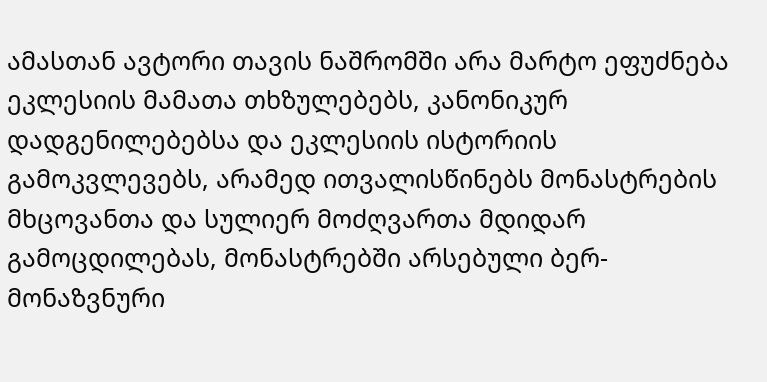ამასთან ავტორი თავის ნაშრომში არა მარტო ეფუძნება ეკლესიის მამათა თხზულებებს, კანონიკურ დადგენილებებსა და ეკლესიის ისტორიის გამოკვლევებს, არამედ ითვალისწინებს მონასტრების მხცოვანთა და სულიერ მოძღვართა მდიდარ გამოცდილებას, მონასტრებში არსებული ბერ-მონაზვნური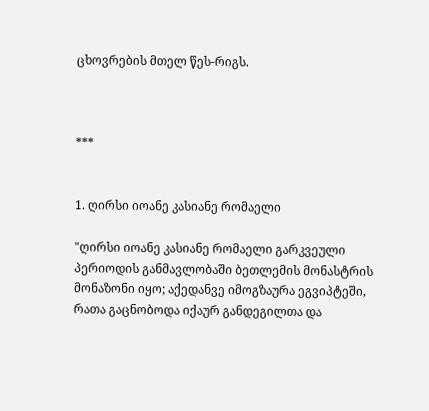ცხოვრების მთელ წეს-რიგს.



***


1. ღირსი იოანე კასიანე რომაელი

"ღირსი იოანე კასიანე რომაელი გარკვეული პერიოდის განმავლობაში ბეთლემის მონასტრის მონაზონი იყო; აქედანვე იმოგზაურა ეგვიპტეში, რათა გაცნობოდა იქაურ განდეგილთა და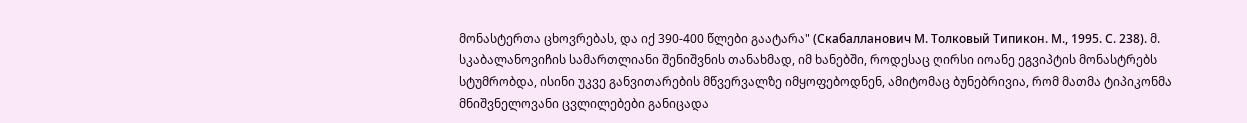მონასტერთა ცხოვრებას, და იქ 390-400 წლები გაატარა" (Скабалланович М. Толковый Типикон. М., 1995. С. 238). მ. სკაბალანოვიჩის სამართლიანი შენიშვნის თანახმად, იმ ხანებში, როდესაც ღირსი იოანე ეგვიპტის მონასტრებს სტუმრობდა, ისინი უკვე განვითარების მწვერვალზე იმყოფებოდნენ, ამიტომაც ბუნებრივია, რომ მათმა ტიპიკონმა მნიშვნელოვანი ცვლილებები განიცადა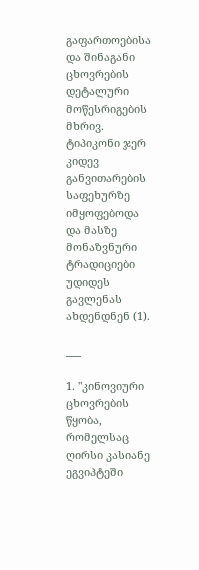გაფართოებისა და შინაგანი ცხოვრების დეტალური მოწესრიგების მხრივ. ტიპიკონი ჯერ კიდევ განვითარების საფეხურზე იმყოფებოდა და მასზე მონაზვნური ტრადიციები უდიდეს გავლენას ახდენდნენ (1).

___

1. "კინოვიური ცხოვრების წყობა, რომელსაც ღირსი კასიანე ეგვიპტეში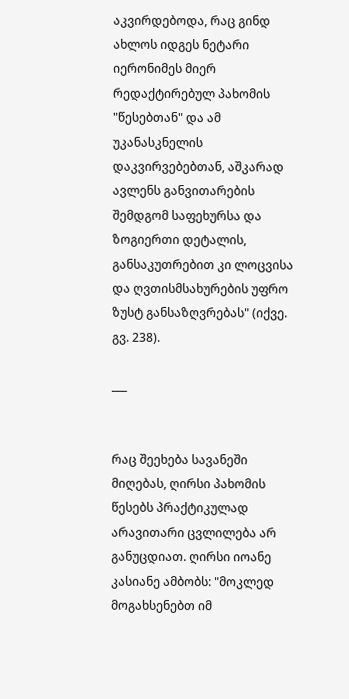აკვირდებოდა, რაც გინდ ახლოს იდგეს ნეტარი იერონიმეს მიერ რედაქტირებულ პახომის "წესებთან" და ამ უკანასკნელის დაკვირვებებთან, აშკარად ავლენს განვითარების შემდგომ საფეხურსა და ზოგიერთი დეტალის, განსაკუთრებით კი ლოცვისა და ღვთისმსახურების უფრო ზუსტ განსაზღვრებას" (იქვე. გვ. 238).

___


რაც შეეხება სავანეში მიღებას, ღირსი პახომის წესებს პრაქტიკულად არავითარი ცვლილება არ განუცდიათ. ღირსი იოანე კასიანე ამბობს: "მოკლედ მოგახსენებთ იმ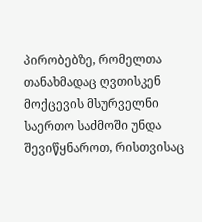პირობებზე, რომელთა თანახმადაც ღვთისკენ მოქცევის მსურველნი საერთო საძმოში უნდა შევიწყნაროთ, რისთვისაც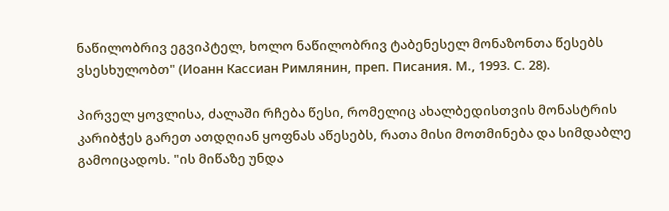ნაწილობრივ ეგვიპტელ, ხოლო ნაწილობრივ ტაბენესელ მონაზონთა წესებს ვსესხულობთ" (Иоанн Кассиан Римлянин, преп. Писания. М., 1993. С. 28).

პირველ ყოვლისა, ძალაში რჩება წესი, რომელიც ახალბედისთვის მონასტრის კარიბჭეს გარეთ ათდღიან ყოფნას აწესებს, რათა მისი მოთმინება და სიმდაბლე გამოიცადოს. "ის მიწაზე უნდა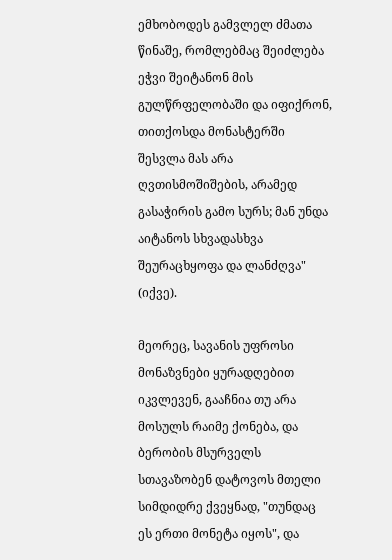ემხობოდეს გამვლელ ძმათა წინაშე, რომლებმაც შეიძლება ეჭვი შეიტანონ მის გულწრფელობაში და იფიქრონ, თითქოსდა მონასტერში შესვლა მას არა ღვთისმოშიშების, არამედ გასაჭირის გამო სურს; მან უნდა აიტანოს სხვადასხვა შეურაცხყოფა და ლანძღვა" (იქვე).

მეორეც, სავანის უფროსი მონაზვნები ყურადღებით იკვლევენ, გააჩნია თუ არა მოსულს რაიმე ქონება, და ბერობის მსურველს სთავაზობენ დატოვოს მთელი სიმდიდრე ქვეყნად, "თუნდაც ეს ერთი მონეტა იყოს", და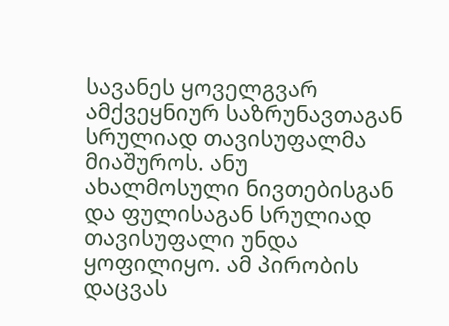სავანეს ყოველგვარ ამქვეყნიურ საზრუნავთაგან სრულიად თავისუფალმა მიაშუროს. ანუ ახალმოსული ნივთებისგან და ფულისაგან სრულიად თავისუფალი უნდა ყოფილიყო. ამ პირობის დაცვას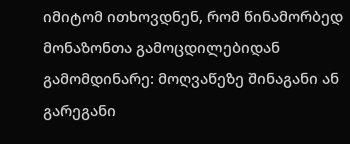იმიტომ ითხოვდნენ, რომ წინამორბედ მონაზონთა გამოცდილებიდან გამომდინარე: მოღვაწეზე შინაგანი ან გარეგანი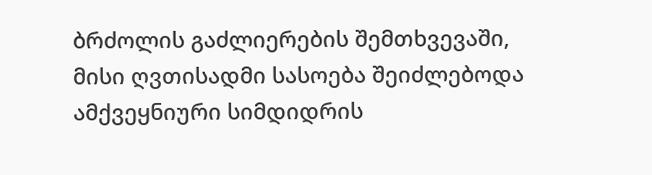ბრძოლის გაძლიერების შემთხვევაში, მისი ღვთისადმი სასოება შეიძლებოდა ამქვეყნიური სიმდიდრის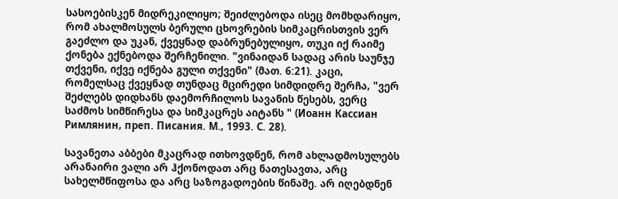სასოებისკენ მიდრეკილიყო; შეიძლებოდა ისეც მომხდარიყო, რომ ახალმოსულს ბერული ცხოვრების სიმკაცრისთვის ვერ გაეძლო და უკან, ქვეყნად დაბრუნებულიყო, თუკი იქ რაიმე ქონება ექნებოდა შერჩენილი. "ვინაიდან სადაც არის საუნჯე თქვენი, იქვე იქნება გული თქვენი" (მათ. 6:21). კაცი, რომელსაც ქვეყნად თუნდაც მცირედი სიმდიდრე შერჩა, "ვერ შეძლებს დიდხანს დაემორჩილოს სავანის წესებს, ვერც საძმოს სიმწირესა და სიმკაცრეს აიტანს " (Иоанн Кассиан Римлянин, преп. Писания. М., 1993. С. 28).

სავანეთა აბბები მკაცრად ითხოვდნენ, რომ ახლადმოსულებს არანაირი ვალი არ ჰქონოდათ არც ნათესავთა, არც სახელმწიფოსა და არც საზოგადოების წინაშე. არ იღებდნენ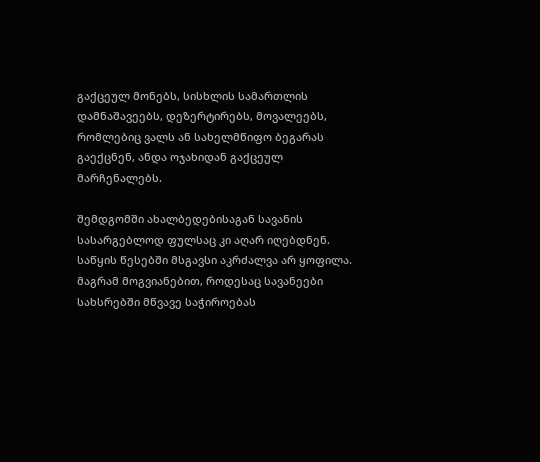გაქცეულ მონებს, სისხლის სამართლის დამნაშავეებს, დეზერტირებს, მოვალეებს, რომლებიც ვალს ან სახელმწიფო ბეგარას გაექცნენ, ანდა ოჯახიდან გაქცეულ მარჩენალებს.

შემდგომში ახალბედებისაგან სავანის სასარგებლოდ ფულსაც კი აღარ იღებდნენ. საწყის წესებში მსგავსი აკრძალვა არ ყოფილა. მაგრამ მოგვიანებით, როდესაც სავანეები სახსრებში მწვავე საჭიროებას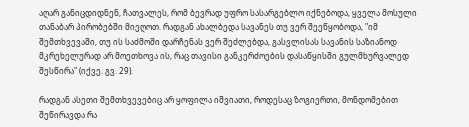აღარ განიცდიდნენ, ჩათვალეს, რომ ბევრად უფრო სასარგებლო იქნებოდა, ყველა მოსული თანაბარ პირობებში მიეღოთ. რადგან ახალბედა სავანეს თუ ვერ შეეწყობოდა, "იმ შემთხვევაში, თუ ის საძმოში დარჩენას ვერ შეძლებდა, გასვლისას სავანის საზიანოდ მკრეხელურად არ მოეთხოვა ის, რაც თავისი განკერძოების დასაწყისში გულმხურვალედ შესწირა" (იქვე. გვ. 29).

რადგან ასეთი შემთხვევებიც არ ყოფილა იშვიათი, როდესაც ზოგიერთი, მონდომებით შეწირავდა რა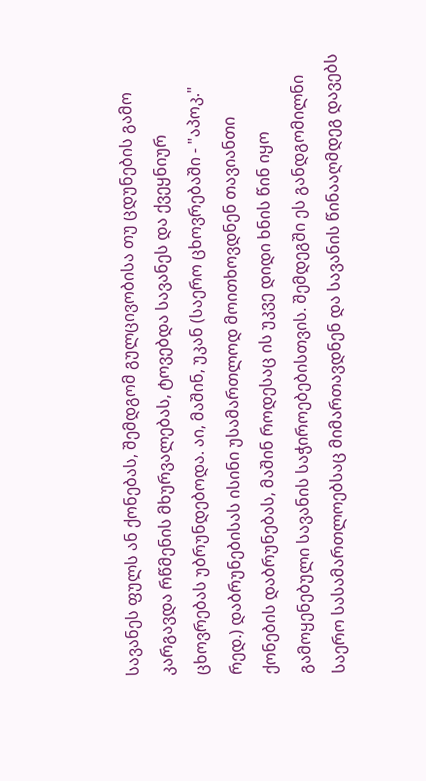სავანეს ფულს ან ქონებას, შემდგომ გულცივობისა თუ ცდუნების გამო კარგავდა რწმენის მხურვალებას, ტოვებდა სავანეს და ქვეყნიურ ცხოვრებას უბრუნდებოდა. აი, მაშინ, უკან (საერო ცხოვრებაში - "აპოკ." რედ.) დაბრუნებისას ისინი უსამართლოდ მოითხოვდნენ თავიანთი ქონების დაბრუნებას, მაშინ როდესაც ის უკვე დიდი ხნის წინ იყო გამოყენებული სავანის საჭიროებებისთვის. შემდეგში ეს განდგომილნი საერო სასამართლოებსაც მიმართავდნენ და სავანის წინააღმდეგ დავებს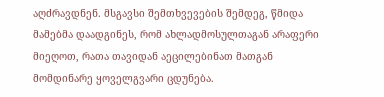აღძრავდნენ. მსგავსი შემთხვევების შემდეგ, წმიდა მამებმა დაადგინეს, რომ ახლადმოსულთაგან არაფერი მიეღოთ, რათა თავიდან აეცილებინათ მათგან მომდინარე ყოველგვარი ცდუნება.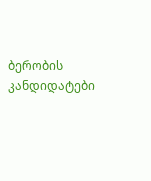ბერობის კანდიდატები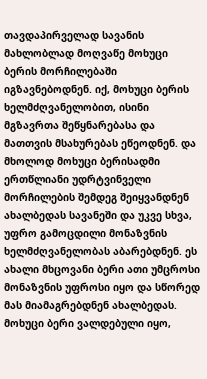თავდაპირველად სავანის მახლობლად მოღვაწე მოხუცი ბერის მორჩილებაში იგზავნებოდნენ. იქ, მოხუცი ბერის ხელმძღვანელობით, ისინი მგზავრთა შეწყნარებასა და მათთვის მსახურებას ეწეოდნენ. და მხოლოდ მოხუცი ბერისადმი ერთწლიანი უდრტვინველი მორჩილების შემდეგ შეიყვანდნენ ახალბედას სავანეში და უკვე სხვა, უფრო გამოცდილი მონაზვნის ხელმძღვანელობას აბარებდნენ. ეს ახალი მხცოვანი ბერი ათი უმცროსი მონაზვნის უფროსი იყო და სწორედ მას მიამაგრებდნენ ახალბედას. მოხუცი ბერი ვალდებული იყო,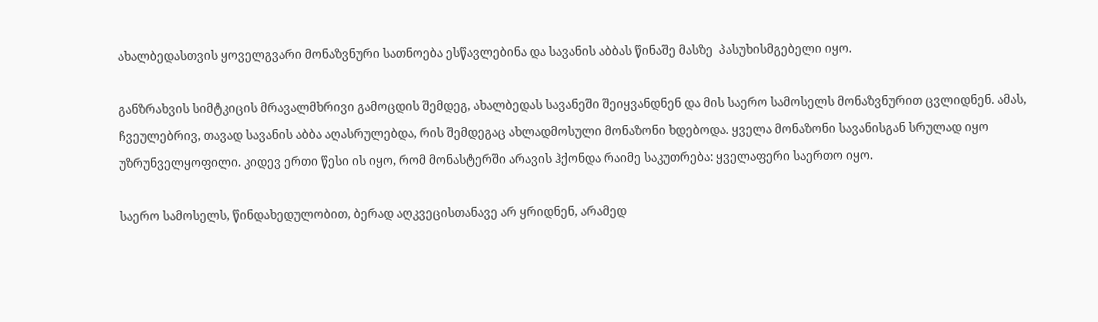ახალბედასთვის ყოველგვარი მონაზვნური სათნოება ესწავლებინა და სავანის აბბას წინაშე მასზე  პასუხისმგებელი იყო.

განზრახვის სიმტკიცის მრავალმხრივი გამოცდის შემდეგ, ახალბედას სავანეში შეიყვანდნენ და მის საერო სამოსელს მონაზვნურით ცვლიდნენ. ამას, ჩვეულებრივ, თავად სავანის აბბა აღასრულებდა, რის შემდეგაც ახლადმოსული მონაზონი ხდებოდა. ყველა მონაზონი სავანისგან სრულად იყო უზრუნველყოფილი. კიდევ ერთი წესი ის იყო, რომ მონასტერში არავის ჰქონდა რაიმე საკუთრება: ყველაფერი საერთო იყო.

საერო სამოსელს, წინდახედულობით, ბერად აღკვეცისთანავე არ ყრიდნენ, არამედ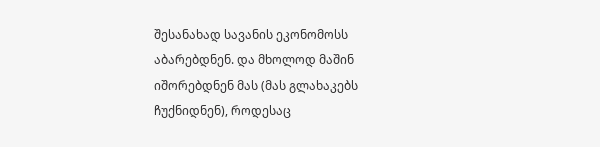შესანახად სავანის ეკონომოსს აბარებდნენ. და მხოლოდ მაშინ იშორებდნენ მას (მას გლახაკებს ჩუქნიდნენ), როდესაც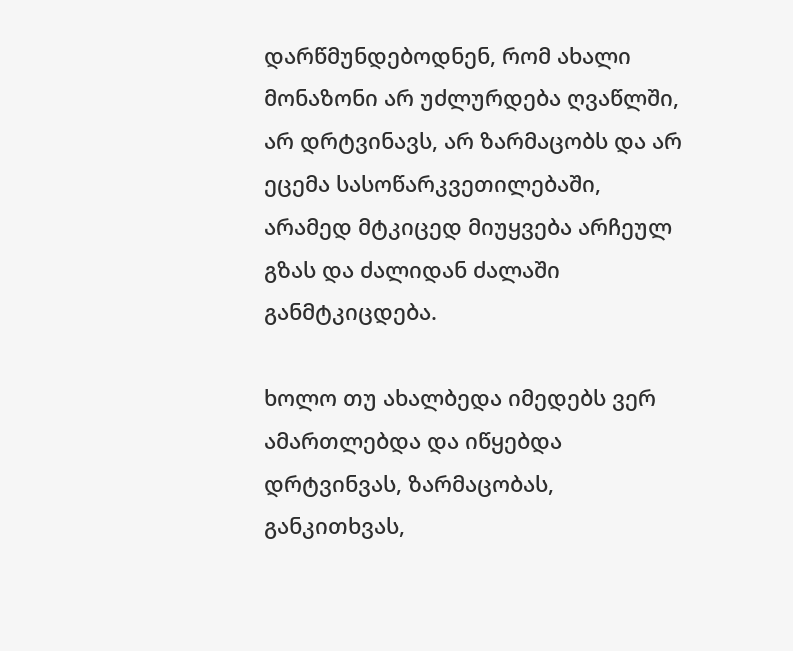დარწმუნდებოდნენ, რომ ახალი მონაზონი არ უძლურდება ღვაწლში, არ დრტვინავს, არ ზარმაცობს და არ ეცემა სასოწარკვეთილებაში, არამედ მტკიცედ მიუყვება არჩეულ გზას და ძალიდან ძალაში განმტკიცდება.

ხოლო თუ ახალბედა იმედებს ვერ ამართლებდა და იწყებდა დრტვინვას, ზარმაცობას, განკითხვას,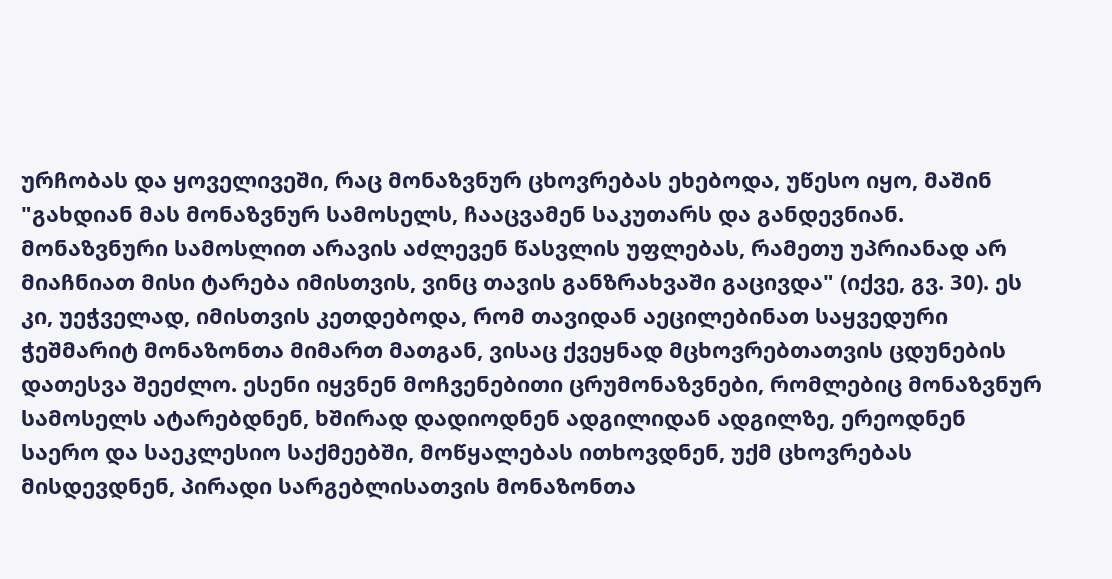ურჩობას და ყოველივეში, რაც მონაზვნურ ცხოვრებას ეხებოდა, უწესო იყო, მაშინ "გახდიან მას მონაზვნურ სამოსელს, ჩააცვამენ საკუთარს და განდევნიან. მონაზვნური სამოსლით არავის აძლევენ წასვლის უფლებას, რამეთუ უპრიანად არ მიაჩნიათ მისი ტარება იმისთვის, ვინც თავის განზრახვაში გაცივდა" (იქვე, გვ. 30). ეს კი, უეჭველად, იმისთვის კეთდებოდა, რომ თავიდან აეცილებინათ საყვედური ჭეშმარიტ მონაზონთა მიმართ მათგან, ვისაც ქვეყნად მცხოვრებთათვის ცდუნების დათესვა შეეძლო. ესენი იყვნენ მოჩვენებითი ცრუმონაზვნები, რომლებიც მონაზვნურ სამოსელს ატარებდნენ, ხშირად დადიოდნენ ადგილიდან ადგილზე, ერეოდნენ საერო და საეკლესიო საქმეებში, მოწყალებას ითხოვდნენ, უქმ ცხოვრებას მისდევდნენ, პირადი სარგებლისათვის მონაზონთა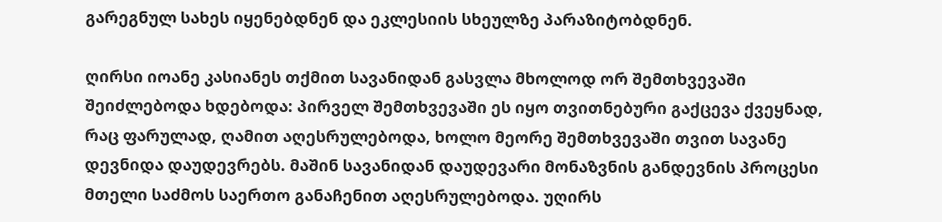გარეგნულ სახეს იყენებდნენ და ეკლესიის სხეულზე პარაზიტობდნენ.

ღირსი იოანე კასიანეს თქმით სავანიდან გასვლა მხოლოდ ორ შემთხვევაში შეიძლებოდა ხდებოდა: პირველ შემთხვევაში ეს იყო თვითნებური გაქცევა ქვეყნად, რაც ფარულად, ღამით აღესრულებოდა, ხოლო მეორე შემთხვევაში თვით სავანე დევნიდა დაუდევრებს. მაშინ სავანიდან დაუდევარი მონაზვნის განდევნის პროცესი მთელი საძმოს საერთო განაჩენით აღესრულებოდა. უღირს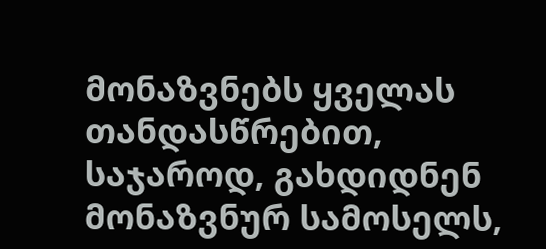მონაზვნებს ყველას თანდასწრებით, საჯაროდ, გახდიდნენ მონაზვნურ სამოსელს,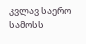კვლავ საერო სამოსს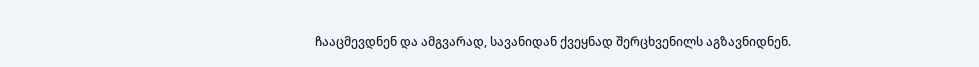ჩააცმევდნენ და ამგვარად, სავანიდან ქვეყნად შერცხვენილს აგზავნიდნენ.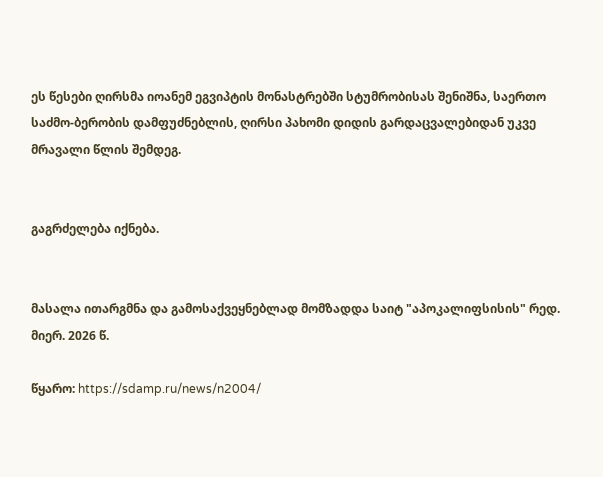ეს წესები ღირსმა იოანემ ეგვიპტის მონასტრებში სტუმრობისას შენიშნა, საერთო საძმო-ბერობის დამფუძნებლის, ღირსი პახომი დიდის გარდაცვალებიდან უკვე მრავალი წლის შემდეგ.


გაგრძელება იქნება.


მასალა ითარგმნა და გამოსაქვეყნებლად მომზადდა საიტ "აპოკალიფსისის" რედ. მიერ. 2026 წ.

წყარო: https://sdamp.ru/news/n2004/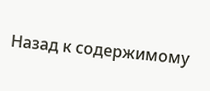Назад к содержимому